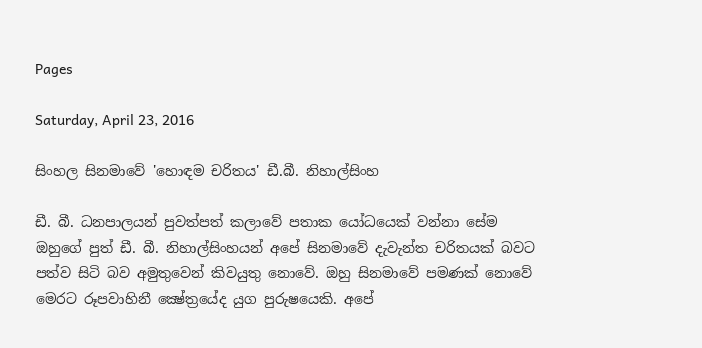Pages

Saturday, April 23, 2016

සිංහල සිනමාවේ 'හොඳම චරිතය' ඩී.බී. නිහාල්සිංහ

ඩී. බී. ධනපාලයන් පුවත්පත් කලාවේ පතාක යෝධයෙක්‌ වන්නා සේම ඔහුගේ පුත් ඩී. බී. නිහාල්සිංහයන් අපේ සිනමාවේ දැවැන්ත චරිතයක්‌ බවට පත්ව සිටි බව අමුතුවෙන් කිවයුතු නොවේ. ඔහු සිනමාවේ පමණක්‌ නොවේ මෙරට රූපවාහිනී ක්‍ෂේත්‍රයේද යුග පුරුෂයෙකි. අපේ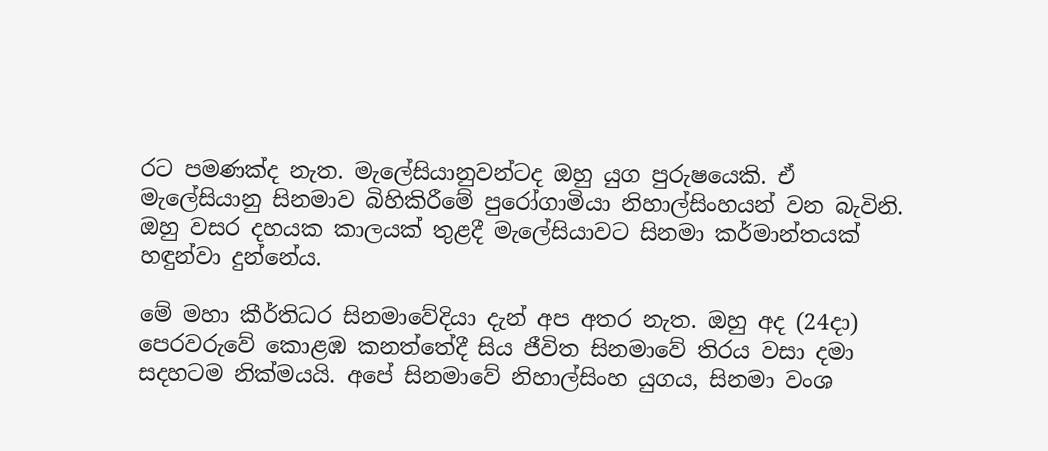රට පමණක්‌ද නැත. මැලේසියානුවන්ටද ඔහු යුග පුරුෂයෙකි. ඒ මැලේසියානු සිනමාව බිහිකිරීමේ පුරෝගාමියා නිහාල්සිංහයන් වන බැවිනි. ඔහු වසර දහයක කාලයක්‌ තුළදී මැලේසියාවට සිනමා කර්මාන්තයක්‌ හඳුන්වා දුන්නේය.

මේ මහා කීර්තිධර සිනමාවේදියා දැන් අප අතර නැත. ඔහු අද (24දා) පෙරවරුවේ කොළඹ කනත්තේදී සිය ජීවිත සිනමාවේ තිරය වසා දමා සදහටම නික්‌මයයි. අපේ සිනමාවේ නිහාල්සිංහ යුගය, සිනමා වංශ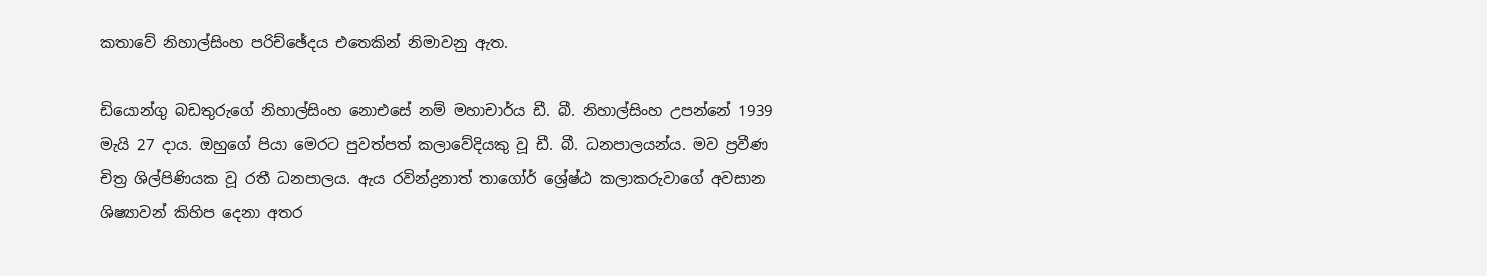කතාවේ නිහාල්සිංහ පරිච්ඡේදය එතෙකින් නිමාවනු ඇත.

ඩියොන්ගු බඩතුරුගේ නිහාල්සිංහ නොඑසේ නම් මහාචාර්ය ඩී. බී. නිහාල්සිංහ උපන්නේ 1939 මැයි 27 දාය. ඔහුගේ පියා මෙරට පුවත්පත් කලාවේදියකු වූ ඩී. බී. ධනපාලයන්ය. මව ප්‍රවීණ චිත්‍ර ශිල්පිණියක වූ රතී ධනපාලය. ඇය රවින්ද්‍රනාත් තාගෝර් ශ්‍රේෂ්ඨ කලාකරුවාගේ අවසාන ශිෂ්‍යාවන් කිහිප දෙනා අතර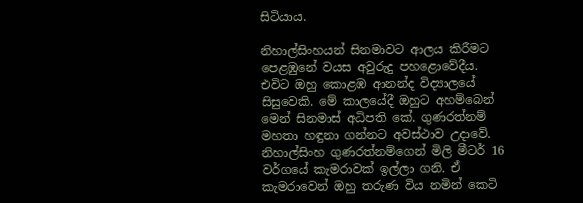සිටියාය.

නිහාල්සිංහයන් සිනමාවට ආලය කිරීමට පෙළඹුනේ වයස අවුරුදු පහළොවේදීය. එවිට ඔහු කොළඹ ආනන්ද විද්‍යාලයේ සිසුවෙකි. මේ කාලයේදී ඔහුට අහම්බෙන් මෙන් සිනමාස්‌ අධිපති කේ. ගුණරත්නම් මහතා හඳුනා ගන්නට අවස්‌ථාව උදාවේ. නිහාල්සිංහ ගුණරත්නම්ගෙන් මිලි මීටර් 16 වර්ගයේ කැමරාවක්‌ ඉල්ලා ගනි. ඒ කැමරාවෙන් ඔහු තරුණ විය නමින් කෙටි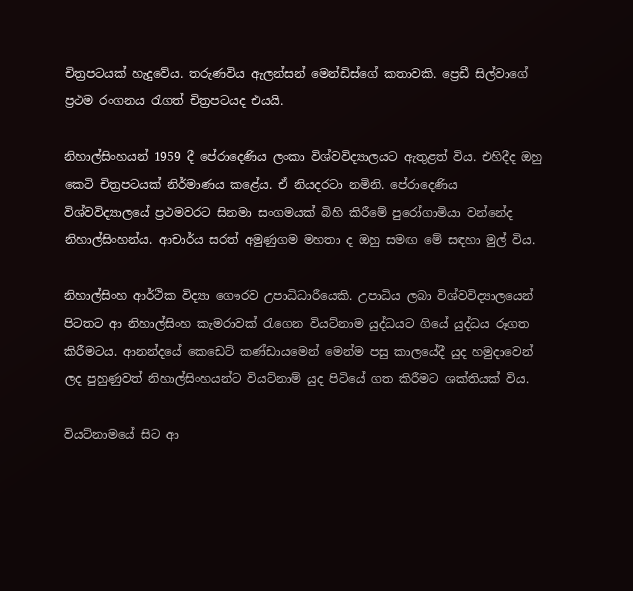චිත්‍රපටයක්‌ හැදුවේය. තරුණවිය ඇලන්සන් මෙන්ඩිස්‌ගේ කතාවකි. ප්‍රෙඩී සිල්වාගේ ප්‍රථම රංගනය රැගත් චිත්‍රපටයද එයයි.

නිහාල්සිංහයන් 1959 දී පේරාදෙණිය ලංකා විශ්වවිද්‍යාලයට ඇතුළත් විය. එහිදීද ඔහු කෙටි චිත්‍රපටයක්‌ නිර්මාණය කළේය. ඒ නියදරටා නමිනි. පේරාදෙණිය විශ්වවිද්‍යාලයේ ප්‍රථමවරට සිනමා සංගමයක්‌ බිහි කිරීමේ පුරෝගාමියා වන්නේද නිහාල්සිංහන්ය. ආචාර්ය සරත් අමුණුගම මහතා ද ඔහු සමඟ මේ සඳහා මුල් විය.

නිහාල්සිංහ ආර්ථික විද්‍යා ගෞරව උපාධිධාරීයෙකි. උපාධිය ලබා විශ්වවිද්‍යාලයෙන් පිටතට ආ නිහාල්සිංහ කැමරාවක්‌ රැගෙන වියට්‌නාම යුද්ධයට ගියේ යුද්ධය රූගත කිරීමටය. ආනන්දයේ කෙඩෙට්‌ කණ්‌ඩායමෙන් මෙන්ම පසු කාලයේදී යුද හමුදාවෙන් ලද පුහුණුවත් නිහාල්සිංහයන්ට වියට්‌නාම් යුද පිටියේ ගත කිරීමට ශක්‌තියක්‌ විය.

වියට්‌නාමයේ සිට ආ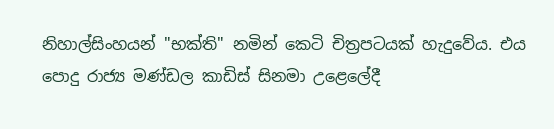නිහාල්සිංහයන් "භක්‌ති" නමින් කෙටි චිත්‍රපටයක්‌ හැදුවේය. එය පොදු රාජ්‍ය මණ්‌ඩල කාඩිස්‌ සිනමා උළෙලේදී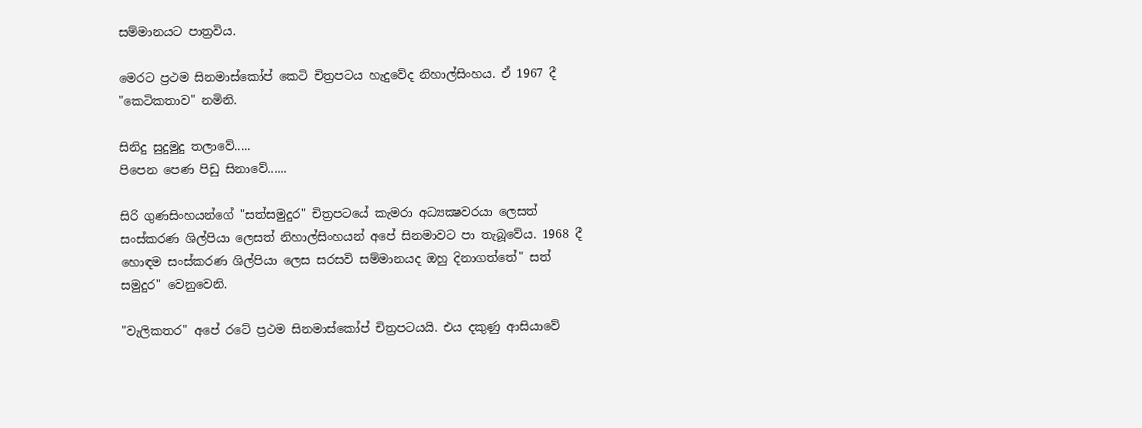සම්මානයට පාත්‍රවිය.

මෙරට ප්‍රථම සිනමාස්‌කෝප් කෙටි චිත්‍රපටය හැදුවේද නිහාල්සිංහය. ඒ 1967 දී "කෙටිකතාව" නමිනි.

සිනිදු සුදුමුදු තලාවේ.....
පිපෙන පෙණ පිඩු සිනාවේ......

සිරි ගුණසිංහයන්ගේ "සත්සමුදුර" චිත්‍රපටයේ කැමරා අධ්‍යක්‍ෂවරයා ලෙසත් සංස්‌කරණ ශිල්පියා ලෙසත් නිහාල්සිංහයන් අපේ සිනමාවට පා තැබූවේය. 1968 දී හොඳම සංස්‌කරණ ශිල්පියා ලෙස සරසවි සම්මානයද ඔහු දිනාගත්තේ" සත් සමුදුර" වෙනුවෙනි.

"වැලිකතර" අපේ රටේ ප්‍රථම සිනමාස්‌කෝප් චිත්‍රපටයයි. එය දකුණු ආසියාවේ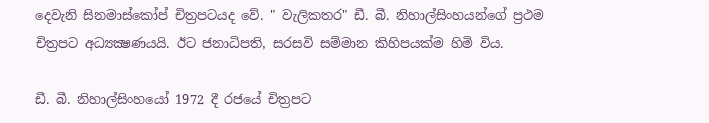දෙවැනි සිනමාස්‌කෝප් චිත්‍රපටයද වේ. " වැලිකතර" ඩී. බී. නිහාල්සිංහයන්ගේ ප්‍රථම චිත්‍රපට අධ්‍යක්‍ෂණයයි. ඊට ජනාධිපති, සරසවි සම්මාන කිහිපයක්‌ම හිමි විය.

ඩී. බී. නිහාල්සිංහයෝ 1972 දී රජයේ චිත්‍රපට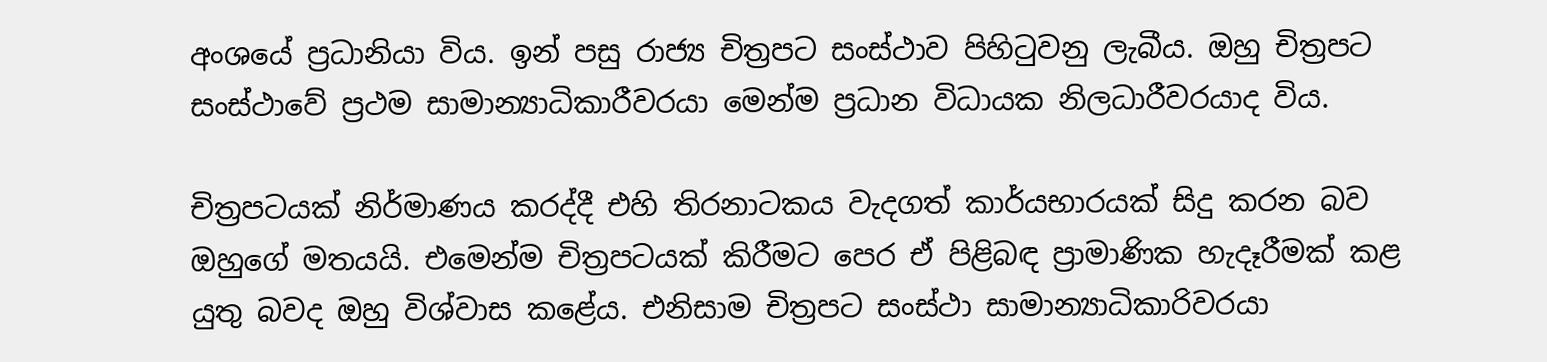අංශයේ ප්‍රධානියා විය. ඉන් පසු රාජ්‍ය චිත්‍රපට සංස්‌ථාව පිහිටුවනු ලැබීය. ඔහු චිත්‍රපට සංස්‌ථාවේ ප්‍රථම සාමාන්‍යාධිකාරීවරයා මෙන්ම ප්‍රධාන විධායක නිලධාරීවරයාද විය.

චිත්‍රපටයක්‌ නිර්මාණය කරද්දී එහි තිරනාටකය වැදගත් කාර්යභාරයක්‌ සිදු කරන බව ඔහුගේ මතයයි. එමෙන්ම චිත්‍රපටයක්‌ කිරීමට පෙර ඒ පිළිබඳ ප්‍රාමාණික හැදෑරීමක්‌ කළ යුතු බවද ඔහු විශ්වාස කළේය. එනිසාම චිත්‍රපට සංස්‌ථා සාමාන්‍යාධිකාරිවරයා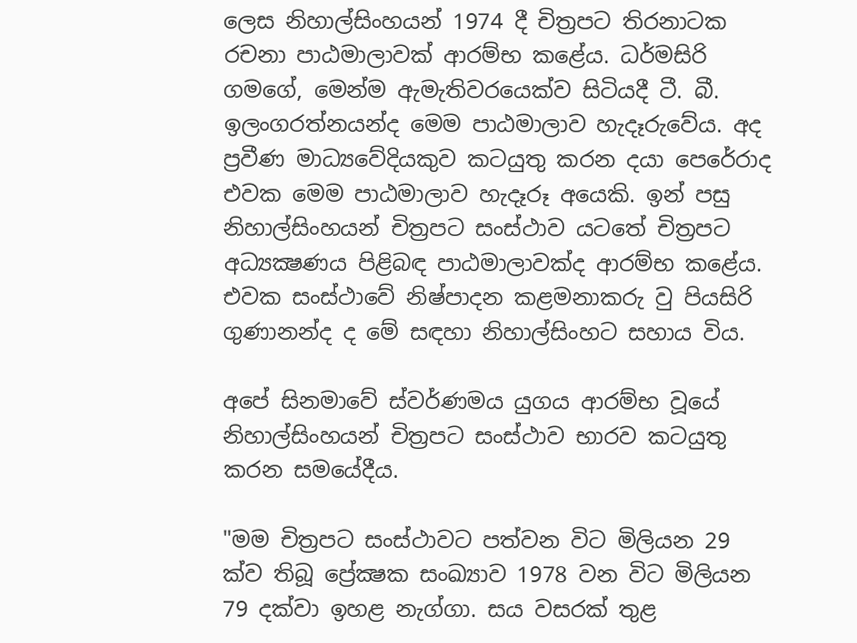ලෙස නිහාල්සිංහයන් 1974 දී චිත්‍රපට තිරනාටක රචනා පාඨමාලාවක්‌ ආරම්භ කළේය. ධර්මසිරි ගමගේ, මෙන්ම ඇමැතිවරයෙක්‌ව සිටියදී ටී. බී. ඉලංගරත්නයන්ද මෙම පාඨමාලාව හැදෑරුවේය. අද ප්‍රවීණ මාධ්‍යවේදියකුව කටයුතු කරන දයා පෙරේරාද එවක මෙම පාඨමාලාව හැදෑරූ අයෙකි. ඉන් පසු නිහාල්සිංහයන් චිත්‍රපට සංස්‌ථාව යටතේ චිත්‍රපට අධ්‍යක්‍ෂණය පිළිබඳ පාඨමාලාවක්‌ද ආරම්භ කළේය. එවක සංස්‌ථාවේ නිෂ්පාදන කළමනාකරු වු පියසිරි ගුණානන්ද ද මේ සඳහා නිහාල්සිංහට සහාය විය.

අපේ සිනමාවේ ස්‌වර්ණමය යුගය ආරම්භ වූයේ නිහාල්සිංහයන් චිත්‍රපට සංස්‌ථාව භාරව කටයුතු කරන සමයේදීය.

"මම චිත්‍රපට සංස්‌ථාවට පත්වන විට මිලියන 29 ක්‌ව තිබූ ප්‍රේක්‍ෂක සංඛ්‍යාව 1978 වන විට මිලියන 79 දක්‌වා ඉහළ නැග්ගා. සය වසරක්‌ තුළ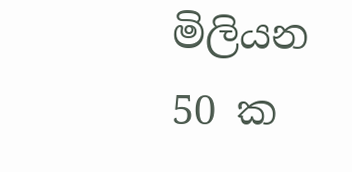මිලියන 50 ක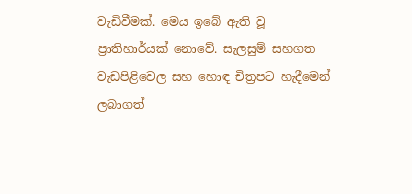වැඩිවීමක්‌. මෙය ඉබේ ඇති වූ ප්‍රාතිහාර්යක්‌ නොවේ. සැලසුම් සහගත වැඩපිළිවෙල සහ හොඳ චිත්‍රපට හැදීමෙන් ලබාගත්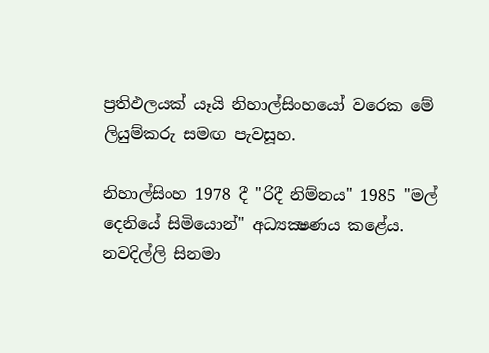ප්‍රතිඵලයක්‌ යෑයි නිහාල්සිංහයෝ වරෙක මේ ලියුම්කරු සමඟ පැවසූහ.

නිහාල්සිංහ 1978 දී "රිදී නිම්නය" 1985 "මල් දෙනියේ සිමියොන්" අධ්‍යක්‍ෂණය කළේය. නවදිල්ලි සිනමා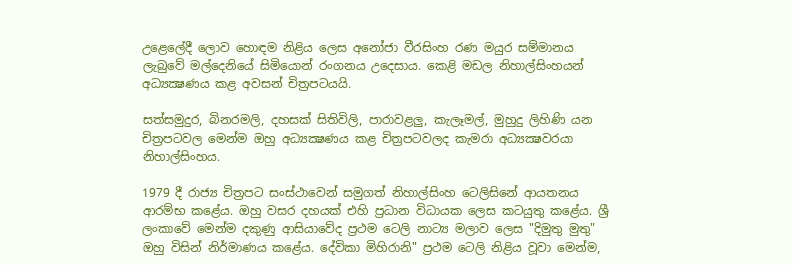උළෙලේදී ලොව හොඳම නිළිය ලෙස අනෝජා වීරසිංහ රණ මයුර සම්මානය ලැබුවේ මල්දෙනියේ සිමියොන් රංගනය උදෙසාය. කෙළි මඩල නිහාල්සිංහයන් අධ්‍යක්‍ෂණය කළ අවසන් චිත්‍රපටයයි.

සත්සමුදුර, බිනරමලි, දහසක්‌ සිතිවිලි, පාරාවළලු, කැලෑමල්, මුහුදු ලිහිණි යන චිත්‍රපටවල මෙන්ම ඔහු අධ්‍යක්‍ෂණය කළ චිත්‍රපටවලද කැමරා අධ්‍යක්‍ෂවරයා නිහාල්සිංහය.

1979 දී රාජ්‍ය චිත්‍රපට සංස්‌ථාවෙන් සමුගත් නිහාල්සිංහ ටෙලිසිනේ ආයතනය ආරම්භ කළේය. ඔහු වසර දහයක්‌ එහි ප්‍රධාන විධායක ලෙස කටයුතු කළේය. ශ්‍රී ලංකාවේ මෙන්ම දකුණු ආසියාවේද ප්‍රථම ටෙලි නාට්‍ය මලාව ලෙස "දිමුතු මුතු" ඔහු විසින් නිර්මාණය කළේය. දේවිකා මිහිරානි" ප්‍රථම ටෙලි නිළිය වූවා මෙන්ම,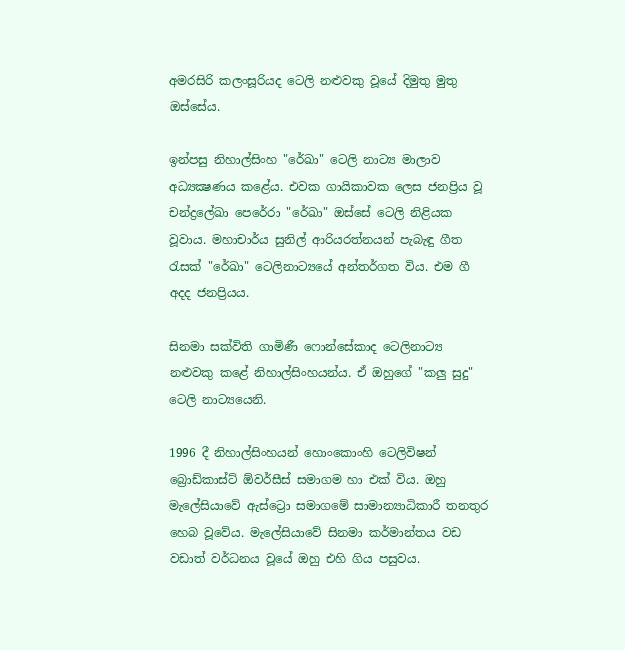අමරසිරි කලංසූරියද ටෙලි නළුවකු වූයේ දිමුතු මුතු ඔස්‌සේය.

ඉන්පසු නිහාල්සිංහ "රේඛා" ටෙලි නාට්‍ය මාලාව අධ්‍යක්‍ෂණය කළේය. එවක ගායිකාවක ලෙස ජනප්‍රිය වූ චන්ද්‍රලේඛා පෙරේරා "රේඛා" ඔස්‌සේ ටෙලි නිළියක වූවාය. මහාචාර්ය සුනිල් ආරියරත්නයන් පැබැඳු ගීත රැසක්‌ "රේඛා" ටෙලිනාට්‍යයේ අන්තර්ගත විය. එම ගී අදද ජනප්‍රියය.

සිනමා සක්‌විති ගාමිණී ෆොන්සේකාද ටෙලිනාට්‍ය නළුවකු කළේ නිහාල්සිංහයන්ය. ඒ ඔහුගේ "කලු සුදු" ටෙලි නාට්‍යයෙනි.

1996 දී නිහාල්සිංහයන් හොංකොංහි ටෙලිවිෂන් බ්‍රොඩ්කාස්‌ට්‌ ඕවර්සීස්‌ සමාගම හා එක්‌ විය. ඔහු මැලේසියාවේ ඇස්‌ට්‍රො සමාගමේ සාමාන්‍යාධිකාරී තනතුර හෙබ වූවේය. මැලේසියාවේ සිනමා කර්මාන්තය වඩ වඩාත් වර්ධනය වූයේ ඔහු එහි ගිය පසුවය.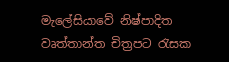මැලේසියාවේ නිෂ්පාදිත වෘත්තාන්ත චිත්‍රපට රැසක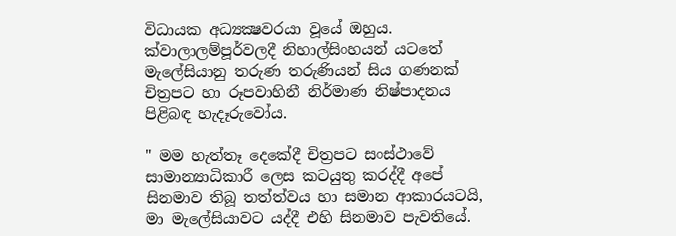විධායක අධ්‍යක්‍ෂවරයා වූයේ ඔහුය. ක්‌වාලාලම්පූර්වලදී නිහාල්සිංහයන් යටතේ මැලේසියානු තරුණ තරුණියන් සිය ගණනක්‌ චිත්‍රපට හා රූපවාහිනී නිර්මාණ නිෂ්පාදනය පිළිබඳ හැදෑරුවෝය.

" මම හැත්තෑ දෙකේදී චිත්‍රපට සංස්‌ථාවේ සාමාන්‍යාධිකාරී ලෙස කටයුතු කරද්දී අපේ සිනමාව තිබූ තත්ත්වය හා සමාන ආකාරයටයි, මා මැලේසියාවට යද්දී එහි සිනමාව පැවතියේ.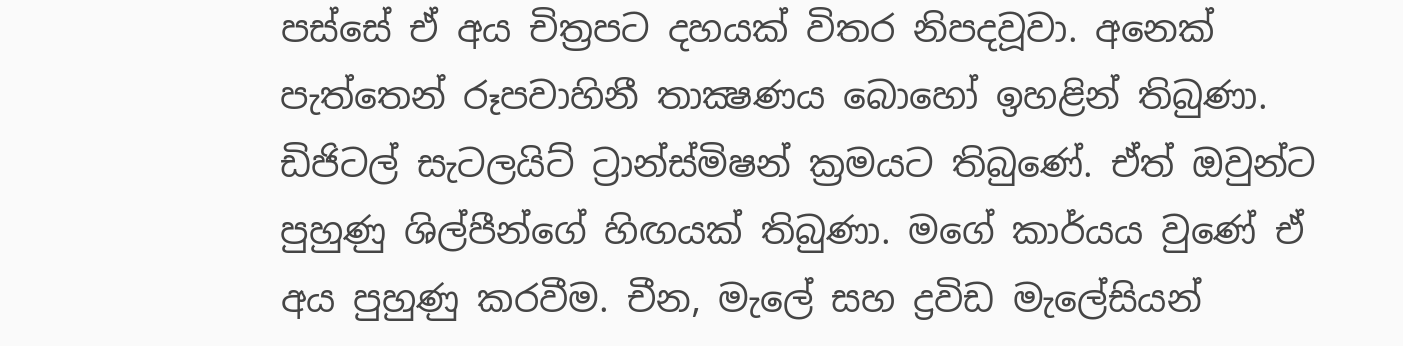පස්‌සේ ඒ අය චිත්‍රපට දහයක්‌ විතර නිපදවූවා. අනෙක්‌ පැත්තෙන් රූපවාහිනී තාක්‍ෂණය බොහෝ ඉහළින් තිබුණා. ඩිජිටල් සැටලයිට්‌ ට්‍රාන්ස්‌මිෂන් ක්‍රමයට තිබුණේ. ඒත් ඔවුන්ට පුහුණු ශිල්පීන්ගේ හිඟයක්‌ තිබුණා. මගේ කාර්යය වුණේ ඒ අය පුහුණු කරවීම. චීන, මැලේ සහ ද්‍රවිඩ මැලේසියන්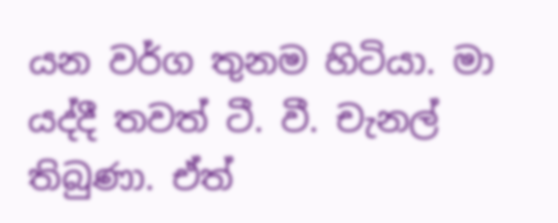යන වර්ග තුනම හිටියා. මා යද්දී තවත් ටී. වී. චැනල් තිබුණා. ඒත්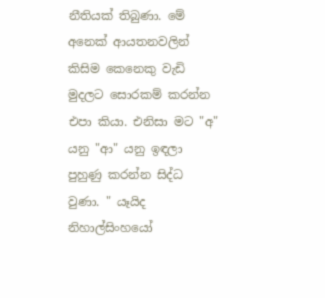නීතියක්‌ තිබුණා. මේ අනෙක්‌ ආයතනවලින් කිසිම කෙනෙකු වැඩි මුදලට සොරකම් කරන්න එපා කියා. එනිසා මට "අ" යනු "ආ" යනු ඉඳලා පුහුණු කරන්න සිද්ධ වුණා. " යෑයිද නිහාල්සිංහයෝ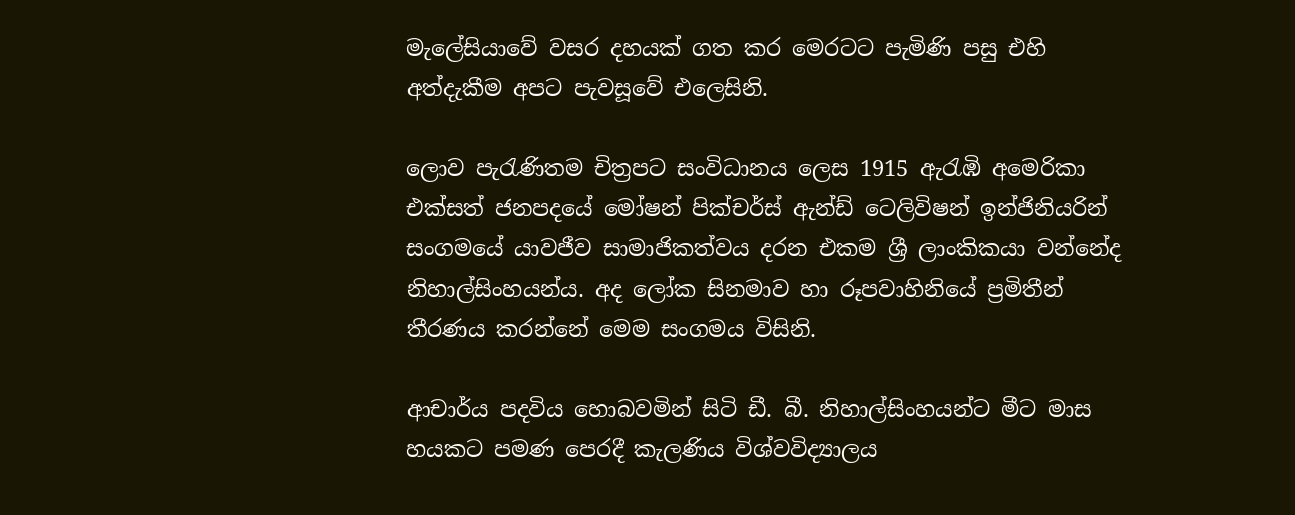මැලේසියාවේ වසර දහයක්‌ ගත කර මෙරටට පැමිණි පසු එහි අත්දැකීම අපට පැවසූවේ එලෙසිනි.

ලොව පැරැණිතම චිත්‍රපට සංවිධානය ලෙස 1915 ඇරැඹි අමෙරිකා එක්‌සත් ජනපදයේ මෝෂන් පික්‌චර්ස්‌ ඇන්ඩ් ටෙලිවිෂන් ඉන්ජිනියරින් සංගමයේ යාවජීව සාමාජිකත්වය දරන එකම ශ්‍රී ලාංකිකයා වන්නේද නිහාල්සිංහයන්ය. අද ලෝක සිනමාව හා රූපවාහිනියේ ප්‍රමිතීන් තීරණය කරන්නේ මෙම සංගමය විසිනි.

ආචාර්ය පදවිය හොබවමින් සිටි ඩී. බී. නිහාල්සිංහයන්ට මීට මාස හයකට පමණ පෙරදී කැලණිය විශ්වවිද්‍යාලය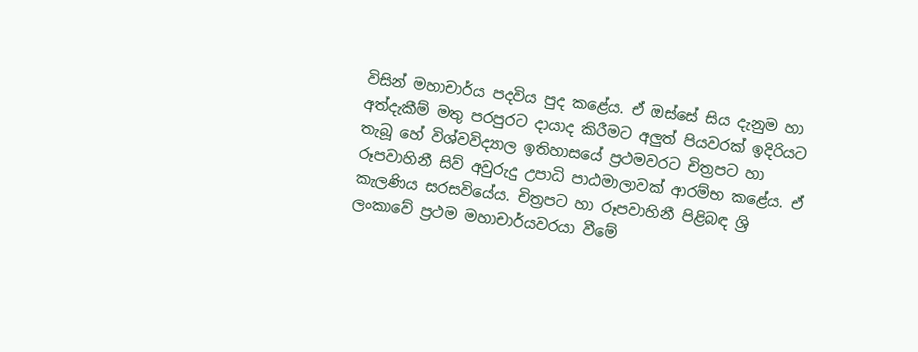විසින් මහාචාර්ය පදවිය පුද කළේය. ඒ ඔස්‌සේ සිය දැනුම හා අත්දැකීම් මතු පරපුරට දායාද කිරීමට අලුත් පියවරක්‌ ඉදිරියට තැබූ හේ විශ්වවිද්‍යාල ඉතිහාසයේ ප්‍රථමවරට චිත්‍රපට හා රූපවාහිනී සිව් අවුරුදු උපාධි පාඨමාලාවක්‌ ආරම්භ කළේය. ඒ කැලණිය සරසවියේය. චිත්‍රපට හා රූපවාහිනී පිළිබඳ ශ්‍රි ලංකාවේ ප්‍රථම මහාචාර්යවරයා වීමේ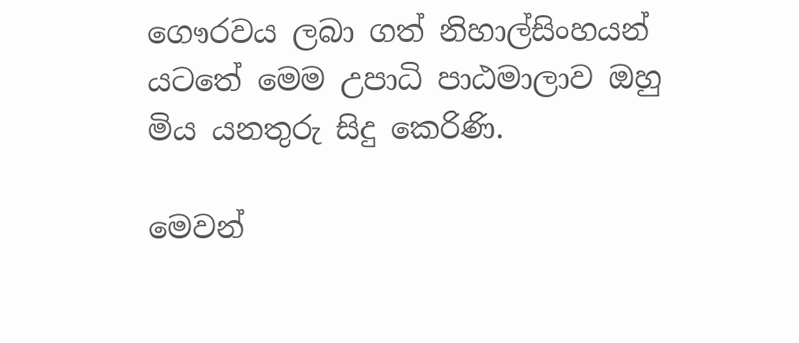ගෞරවය ලබා ගත් නිහාල්සිංහයන් යටතේ මෙම උපාධි පාඨමාලාව ඔහු මිය යනතුරු සිදු කෙරිණි.

මෙවන්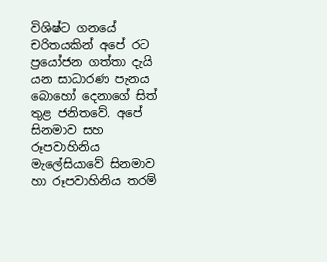විශිෂ්ට ගනයේ චරිතයකින් අපේ රට ප්‍රයෝජන ගත්තා දැයි යන සාධාරණ පැනය බොහෝ දෙනාගේ සිත් තුළ ජනිතවේ. අපේ සිනමාව සහ රූපවාහිනිය මැලේසියාවේ සිනමාව හා රූපවාහිනිය තරම්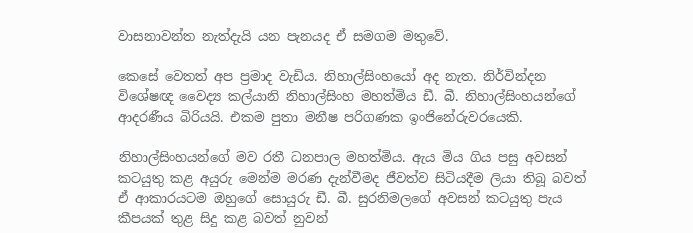වාසනාවන්ත නැත්දැයි යන පැනයද ඒ සමගම මතුවේ.

කෙසේ වෙතත් අප ප්‍රමාද වැඩිය. නිහාල්සිංහයෝ අද නැත. නිර්වින්දන විශේෂඥ වෛද්‍ය කල්යානි නිහාල්සිංහ මහත්මිය ඩී. බී. නිහාල්සිංහයන්ගේ ආදරණීය බිරියයි. එකම පුතා මනීෂ පරිගණක ඉංජිනේරුවරයෙකි.

නිහාල්සිංහයන්ගේ මව රතී ධනපාල මහත්මිය. ඇය මිය ගිය පසු අවසන් කටයුතු කළ අයුරු මෙන්ම මරණ දැන්වීමද ජීවත්ව සිටියදීම ලියා තිබූ බවත් ඒ ආකාරයටම ඔහුගේ සොයුරු ඩී. බී. සුරනිමලගේ අවසන් කටයුතු පැය කීපයක්‌ තුළ සිදු කළ බවත් නුවන්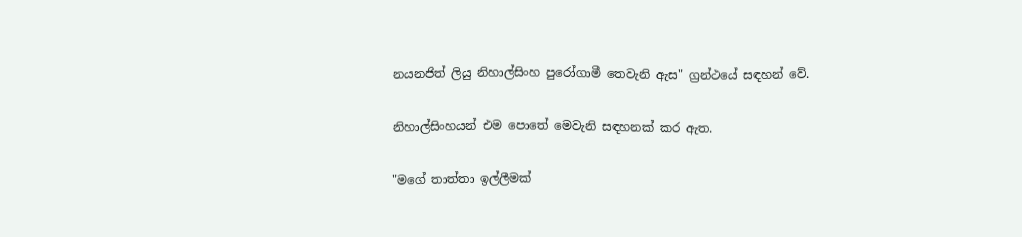නයනජිත් ලියු නිහාල්සිංහ පුරෝගාමී තෙවැනි ඇස" ග්‍රන්ථයේ සඳහන් වේ.

නිහාල්සිංහයන් එම පොතේ මෙවැනි සඳහනක්‌ කර ඇත.

"මගේ තාත්තා ඉල්ලීමක්‌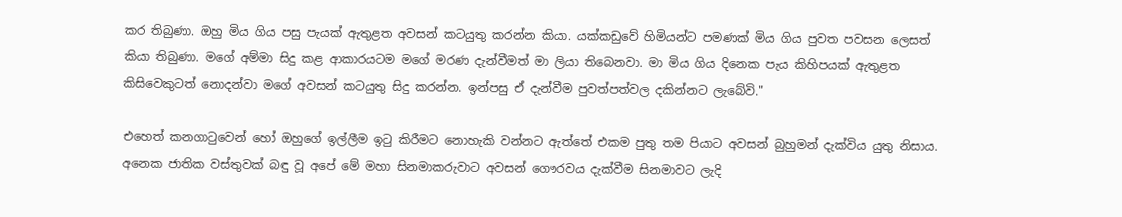කර තිබුණා. ඔහු මිය ගිය පසු පැයක්‌ ඇතුළත අවසන් කටයුතු කරන්න කියා. යක්‌කඩුවේ හිමියන්ට පමණක්‌ මිය ගිය පුවත පවසන ලෙසත් කියා තිබුණා. මගේ අම්මා සිදු කළ ආකාරයටම මගේ මරණ දැන්වීමත් මා ලියා තිබෙනවා. මා මිය ගිය දිනෙක පැය කිහිපයක්‌ ඇතුළත කිසිවෙකුටත් නොදන්වා මගේ අවසන් කටයුතු සිදු කරන්න. ඉන්පසු ඒ දැන්වීම පුවත්පත්වල දකින්නට ලැබේවි."

එහෙත් කනගාටුවෙන් හෝ ඔහුගේ ඉල්ලීම ඉටු කිරීමට නොහැකි වන්නට ඇත්තේ එකම පුතු තම පියාට අවසන් බුහුමන් දැක්‌විය යුතු නිසාය. අනෙක ජාතික වස්‌තුවක්‌ බඳු වූ අපේ මේ මහා සිනමාකරුවාට අවසන් ගෞරවය දැක්‌වීම සිනමාවට ලැදි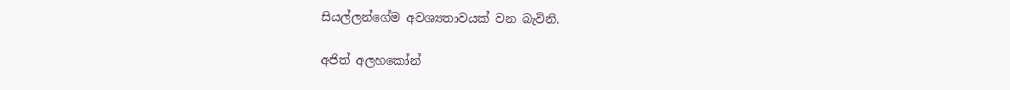සියල්ලන්ගේම අවශ්‍යතාවයක්‌ වන බැවිනි.

අජිත් අලහකෝන්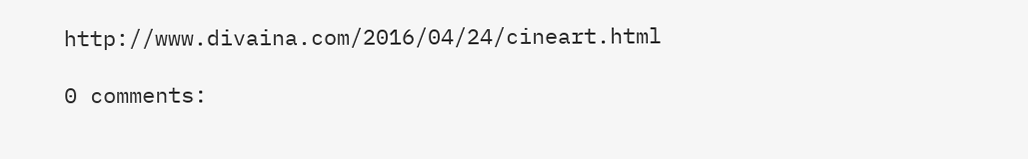http://www.divaina.com/2016/04/24/cineart.html

0 comments: